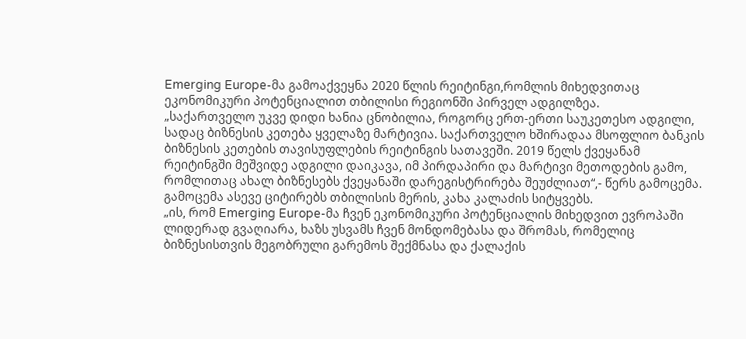Emerging Europe-მა გამოაქვეყნა 2020 წლის რეიტინგი,რომლის მიხედვითაც ეკონომიკური პოტენციალით თბილისი რეგიონში პირველ ადგილზეა.
„საქართველო უკვე დიდი ხანია ცნობილია, როგორც ერთ-ერთი საუკეთესო ადგილი, სადაც ბიზნესის კეთება ყველაზე მარტივია. საქართველო ხშირადაა მსოფლიო ბანკის ბიზნესის კეთების თავისუფლების რეიტინგის სათავეში. 2019 წელს ქვეყანამ რეიტინგში მეშვიდე ადგილი დაიკავა, იმ პირდაპირი და მარტივი მეთოდების გამო, რომლითაც ახალ ბიზნესებს ქვეყანაში დარეგისტრირება შეუძლიათ“,- წერს გამოცემა.
გამოცემა ასევე ციტირებს თბილისის მერის, კახა კალაძის სიტყვებს.
„ის, რომ Emerging Europe-მა ჩვენ ეკონომიკური პოტენციალის მიხედვით ევროპაში ლიდერად გვაღიარა, ხაზს უსვამს ჩვენ მონდომებასა და შრომას, რომელიც ბიზნესისთვის მეგობრული გარემოს შექმნასა და ქალაქის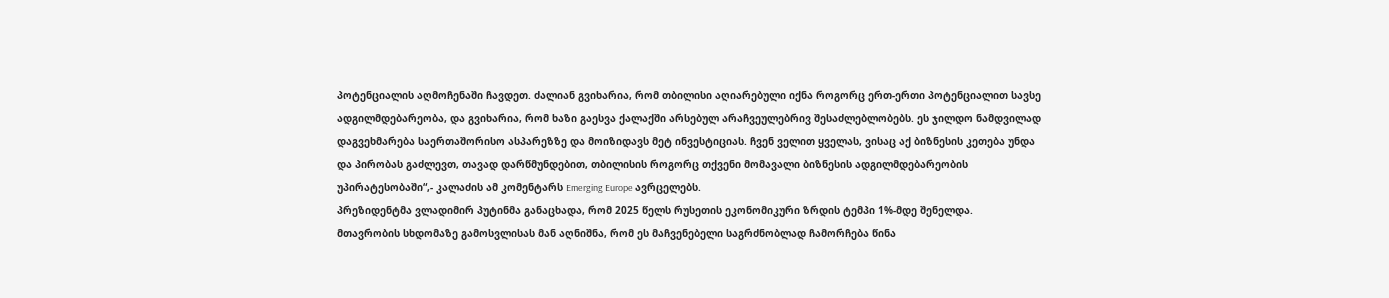პოტენციალის აღმოჩენაში ჩავდეთ. ძალიან გვიხარია, რომ თბილისი აღიარებული იქნა როგორც ერთ-ერთი პოტენციალით სავსე ადგილმდებარეობა, და გვიხარია, რომ ხაზი გაესვა ქალაქში არსებულ არაჩვეულებრივ შესაძლებლობებს. ეს ჯილდო ნამდვილად დაგვეხმარება საერთაშორისო ასპარეზზე და მოიზიდავს მეტ ინვესტიციას. ჩვენ ველით ყველას, ვისაც აქ ბიზნესის კეთება უნდა და პირობას გაძლევთ, თავად დარწმუნდებით, თბილისის როგორც თქვენი მომავალი ბიზნესის ადგილმდებარეობის უპირატესობაში“,- კალაძის ამ კომენტარს Emerging Europe ავრცელებს.
პრეზიდენტმა ვლადიმირ პუტინმა განაცხადა, რომ 2025 წელს რუსეთის ეკონომიკური ზრდის ტემპი 1%-მდე შენელდა.
მთავრობის სხდომაზე გამოსვლისას მან აღნიშნა, რომ ეს მაჩვენებელი საგრძნობლად ჩამორჩება წინა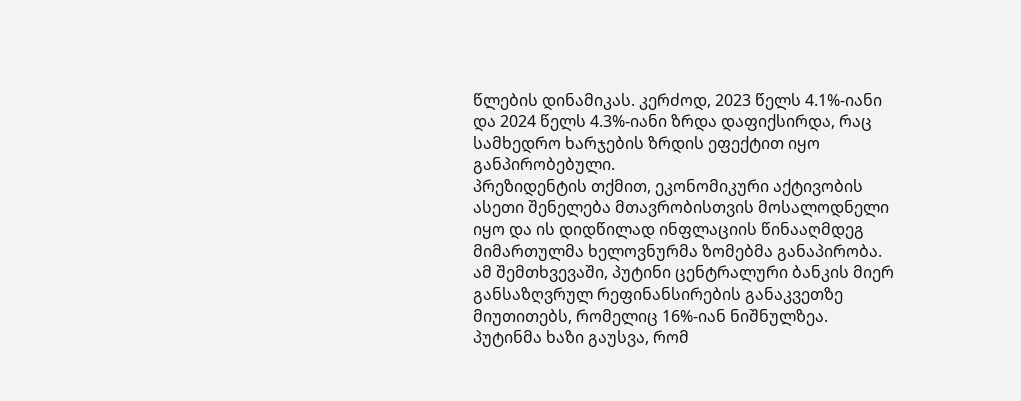წლების დინამიკას. კერძოდ, 2023 წელს 4.1%-იანი და 2024 წელს 4.3%-იანი ზრდა დაფიქსირდა, რაც სამხედრო ხარჯების ზრდის ეფექტით იყო განპირობებული.
პრეზიდენტის თქმით, ეკონომიკური აქტივობის ასეთი შენელება მთავრობისთვის მოსალოდნელი იყო და ის დიდწილად ინფლაციის წინააღმდეგ მიმართულმა ხელოვნურმა ზომებმა განაპირობა. ამ შემთხვევაში, პუტინი ცენტრალური ბანკის მიერ განსაზღვრულ რეფინანსირების განაკვეთზე მიუთითებს, რომელიც 16%-იან ნიშნულზეა.
პუტინმა ხაზი გაუსვა, რომ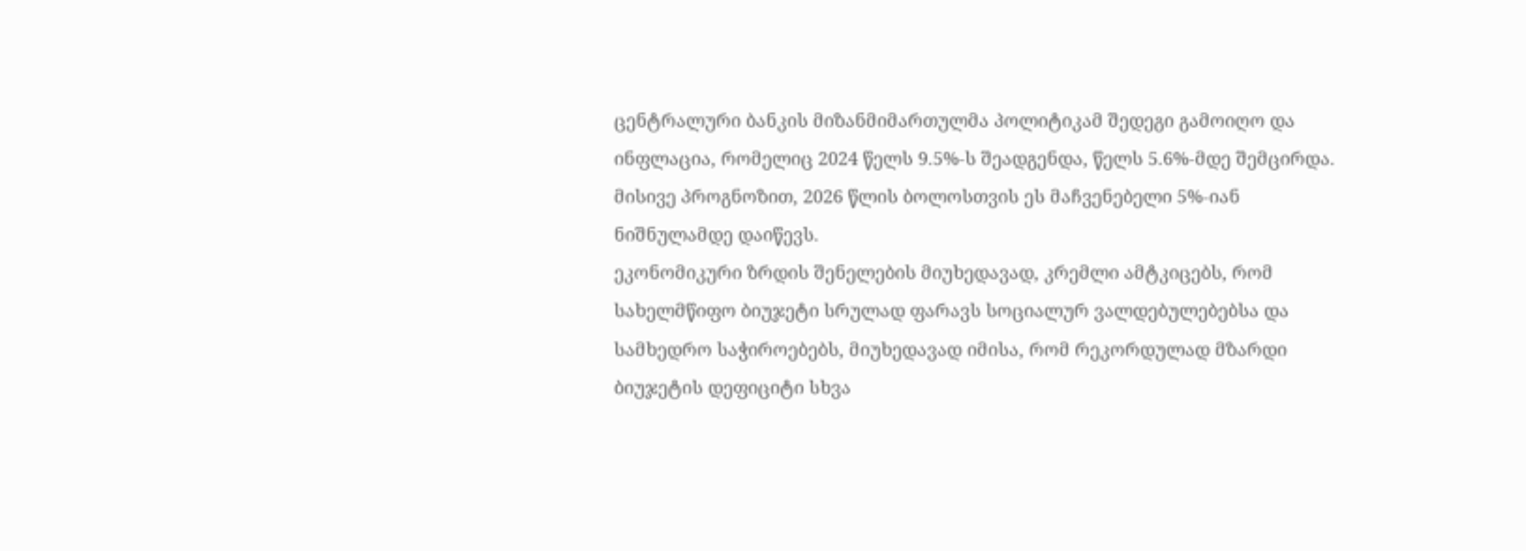ცენტრალური ბანკის მიზანმიმართულმა პოლიტიკამ შედეგი გამოიღო და ინფლაცია, რომელიც 2024 წელს 9.5%-ს შეადგენდა, წელს 5.6%-მდე შემცირდა. მისივე პროგნოზით, 2026 წლის ბოლოსთვის ეს მაჩვენებელი 5%-იან ნიშნულამდე დაიწევს.
ეკონომიკური ზრდის შენელების მიუხედავად, კრემლი ამტკიცებს, რომ სახელმწიფო ბიუჯეტი სრულად ფარავს სოციალურ ვალდებულებებსა და სამხედრო საჭიროებებს, მიუხედავად იმისა, რომ რეკორდულად მზარდი ბიუჯეტის დეფიციტი სხვა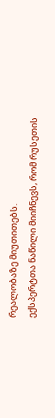რეალობაზე მიუთითებს.
ექსპერტთა ნაწილი მიიჩნევს, რომ რუსეთის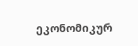ეკონომიკურ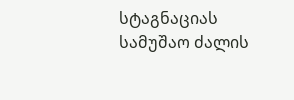სტაგნაციას სამუშაო ძალის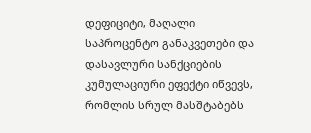დეფიციტი, მაღალი საპროცენტო განაკვეთები და დასავლური სანქციების კუმულაციური ეფექტი იწვევს, რომლის სრულ მასშტაბებს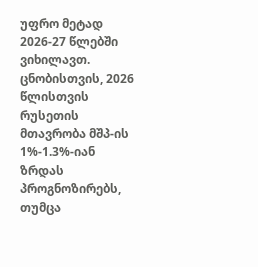უფრო მეტად 2026-27 წლებში ვიხილავთ.
ცნობისთვის, 2026 წლისთვის რუსეთის მთავრობა მშპ-ის 1%-1.3%-იან ზრდას პროგნოზირებს, თუმცა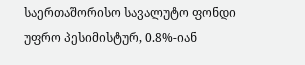საერთაშორისო სავალუტო ფონდი უფრო პესიმისტურ, 0.8%-იან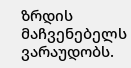ზრდის მაჩვენებელს ვარაუდობს.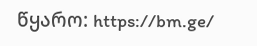წყარო: https://bm.ge/